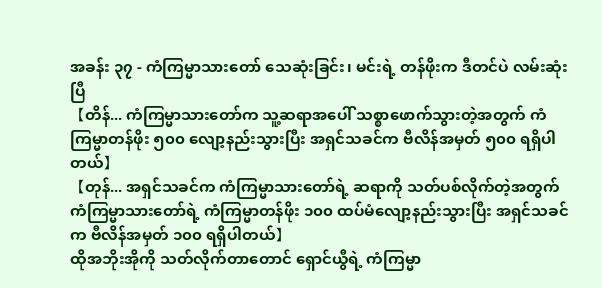အခန်း ၃၇ - ကံကြမ္မာသားတော် သေဆုံးခြင်း၊ မင်းရဲ့ တန်ဖိုးက ဒီတင်ပဲ လမ်းဆုံးပြီ
【တိန်... ကံကြမ္မာသားတော်က သူ့ဆရာအပေါ် သစ္စာဖောက်သွားတဲ့အတွက် ကံကြမ္မာတန်ဖိုး ၅၀၀ လျော့နည်းသွားပြီး အရှင်သခင်က ဗီလိန်အမှတ် ၅၀၀ ရရှိပါတယ်】
【တုန်... အရှင်သခင်က ကံကြမ္မာသားတော်ရဲ့ ဆရာကို သတ်ပစ်လိုက်တဲ့အတွက် ကံကြမ္မာသားတော်ရဲ့ ကံကြမ္မာတန်ဖိုး ၁၀၀ ထပ်မံလျော့နည်းသွားပြီး အရှင်သခင်က ဗီလိန်အမှတ် ၁၀၀ ရရှိပါတယ်】
ထိုအဘိုးအိုကို သတ်လိုက်တာတောင် ရှောင်ယွီရဲ့ ကံကြမ္မာ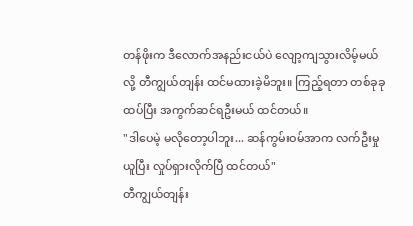တန်ဖိုးက ဒီလောက်အနည်းငယ်ပဲ လျော့ကျသွားလိမ့်မယ်လို့ တီကျွယ်တျန်း ထင်မထားခဲ့မိဘူး။ ကြည့်ရတာ တစ်ခုခု ထပ်ပြီး အကွက်ဆင်ရဦးမယ် ထင်တယ်။
"ဒါပေမဲ့ မလိုတော့ပါဘူး... ဆန်ကွမ်းဝမ်အာက လက်ဦးမှုယူပြီး လှုပ်ရှားလိုက်ပြီ ထင်တယ်"
တီကျွယ်တျန်း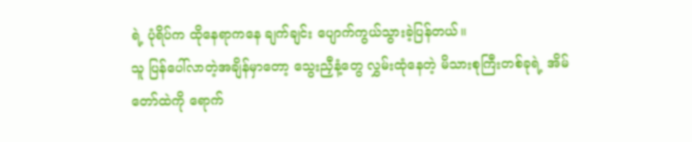ရဲ့ ပုံရိပ်က ထိုနေရာကနေ ချက်ချင်း ပျောက်ကွယ်သွားခဲ့ပြန်တယ်။
သူ ပြန်ပေါ်လာတဲ့အချိန်မှာတော့ သွေးညှီနံ့တွေ လွှမ်းထုံနေတဲ့ မိသားစုကြီးတစ်ခုရဲ့ အိမ်တော်ထဲကို ရောက်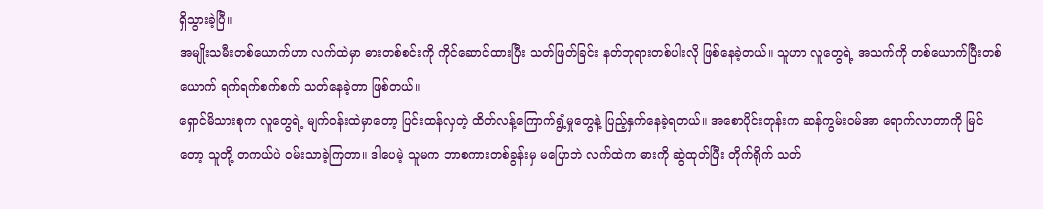ရှိသွားခဲ့ပြီ။
အမျိုးသမီးတစ်ယောက်ဟာ လက်ထဲမှာ ဓားတစ်စင်းကို ကိုင်ဆောင်ထားပြီး သတ်ဖြတ်ခြင်း နတ်ဘုရားတစ်ပါးလို ဖြစ်နေခဲ့တယ်။ သူဟာ လူတွေရဲ့ အသက်ကို တစ်ယောက်ပြီးတစ်ယောက် ရက်ရက်စက်စက် သတ်နေခဲ့တာ ဖြစ်တယ်။
ရှောင်မိသားစုက လူတွေရဲ့ မျက်ဝန်းထဲမှာတော့ ပြင်းထန်လှတဲ့ ထိတ်လန့်ကြောက်ရွံ့မှုတွေနဲ့ ပြည့်နှက်နေခဲ့ရတယ်။ အစောပိုင်းတုန်းက ဆန်ကွမ်းဝမ်အာ ရောက်လာတာကို မြင်တော့ သူတို့ တကယ်ပဲ ဝမ်းသာခဲ့ကြတာ။ ဒါပေမဲ့ သူမက ဘာစကားတစ်ခွန်းမှ မပြောဘဲ လက်ထဲက ဓားကို ဆွဲထုတ်ပြီး တိုက်ရိုက် သတ်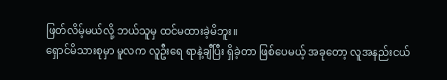ဖြတ်လိမ့်မယ်လို့ ဘယ်သူမှ ထင်မထားခဲ့မိဘူး။
ရှောင်မိသားစုမှာ မူလက လူဦးရေ ရာနဲ့ချီပြီး ရှိခဲ့တာ ဖြစ်ပေမယ့် အခုတော့ လူအနည်းငယ်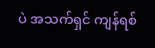ပဲ အသက်ရှင် ကျန်ရစ်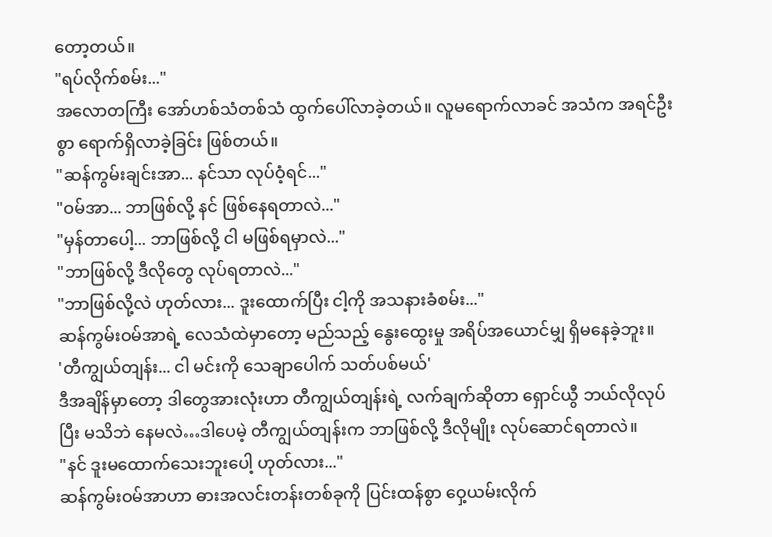တော့တယ်။
"ရပ်လိုက်စမ်း..."
အလောတကြီး အော်ဟစ်သံတစ်သံ ထွက်ပေါ်လာခဲ့တယ်။ လူမရောက်လာခင် အသံက အရင်ဦးစွာ ရောက်ရှိလာခဲ့ခြင်း ဖြစ်တယ်။
"ဆန်ကွမ်းချင်းအာ... နင်သာ လုပ်ဝံ့ရင်..."
"ဝမ်အာ... ဘာဖြစ်လို့ နင် ဖြစ်နေရတာလဲ..."
"မှန်တာပေါ့... ဘာဖြစ်လို့ ငါ မဖြစ်ရမှာလဲ..."
"ဘာဖြစ်လို့ ဒီလိုတွေ လုပ်ရတာလဲ..."
"ဘာဖြစ်လို့လဲ ဟုတ်လား... ဒူးထောက်ပြီး ငါ့ကို အသနားခံစမ်း..."
ဆန်ကွမ်းဝမ်အာရဲ့ လေသံထဲမှာတော့ မည်သည့် နွေးထွေးမှု အရိပ်အယောင်မျှ ရှိမနေခဲ့ဘူး။
'တီကျွယ်တျန်း... ငါ မင်းကို သေချာပေါက် သတ်ပစ်မယ်'
ဒီအချိန်မှာတော့ ဒါတွေအားလုံးဟာ တီကျွယ်တျန်းရဲ့ လက်ချက်ဆိုတာ ရှောင်ယွီ ဘယ်လိုလုပ်ပြီး မသိဘဲ နေမလဲ…ဒါပေမဲ့ တီကျွယ်တျန်းက ဘာဖြစ်လို့ ဒီလိုမျိုး လုပ်ဆောင်ရတာလဲ။
"နင် ဒူးမထောက်သေးဘူးပေါ့ ဟုတ်လား..."
ဆန်ကွမ်းဝမ်အာဟာ ဓားအလင်းတန်းတစ်ခုကို ပြင်းထန်စွာ ဝှေ့ယမ်းလိုက်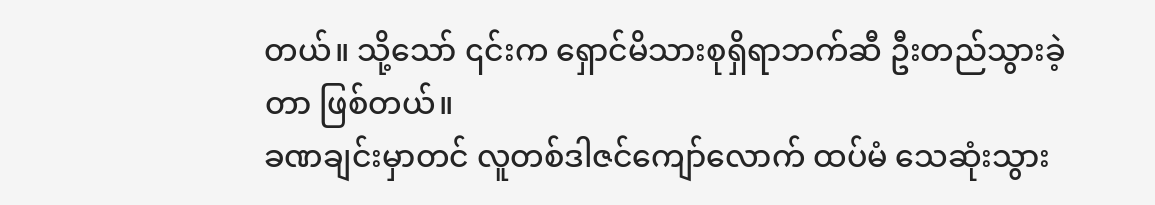တယ်။ သို့သော် ၎င်းက ရှောင်မိသားစုရှိရာဘက်ဆီ ဦးတည်သွားခဲ့တာ ဖြစ်တယ်။
ခဏချင်းမှာတင် လူတစ်ဒါဇင်ကျော်လောက် ထပ်မံ သေဆုံးသွား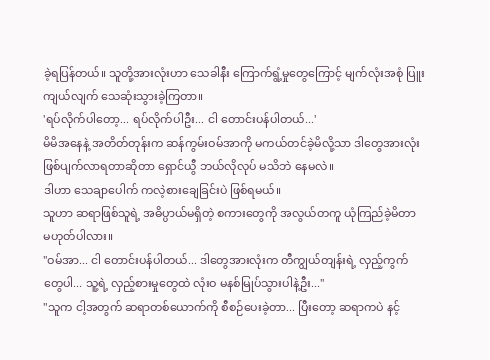ခဲ့ရပြန်တယ်။ သူတို့အားလုံးဟာ သေခါနီး ကြောက်ရွံ့မှုတွေကြောင့် မျက်လုံးအစုံ ပြူးကျယ်လျက် သေဆုံးသွားခဲ့ကြတာ။
'ရပ်လိုက်ပါတော့... ရပ်လိုက်ပါဦး... ငါ တောင်းပန်ပါတယ်...'
မိမိအနေနဲ့ အတိတ်တုန်းက ဆန်ကွမ်းဝမ်အာကို မကယ်တင်ခဲ့မိလို့သာ ဒါတွေအားလုံး ဖြစ်ပျက်လာရတာဆိုတာ ရှောင်ယွီ ဘယ်လိုလုပ် မသိဘဲ နေမလဲ။
ဒါဟာ သေချာပေါက် ကလဲ့စားချေခြင်းပဲ ဖြစ်ရမယ်။
သူဟာ ဆရာဖြစ်သူရဲ့ အဓိပ္ပာယ်မရှိတဲ့ စကားတွေကို အလွယ်တကူ ယုံကြည်ခဲ့မိတာ မဟုတ်ပါလား။
"ဝမ်အာ... ငါ တောင်းပန်ပါတယ်... ဒါတွေအားလုံးက တီကျွယ်တျန်းရဲ့ လှည့်ကွက်တွေပါ... သူ့ရဲ့ လှည့်စားမှုတွေထဲ လုံးဝ မနစ်မြုပ်သွားပါနဲ့ဦး..."
"သူက ငါ့အတွက် ဆရာတစ်ယောက်ကို စီစဉ်ပေးခဲ့တာ... ပြီးတော့ ဆရာကပဲ နင့်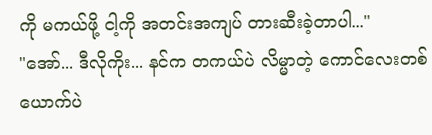ကို မကယ်ဖို့ ငါ့ကို အတင်းအကျပ် တားဆီးခဲ့တာပါ..."
"အော်... ဒီလိုကိုး... နင်က တကယ်ပဲ လိမ္မာတဲ့ ကောင်လေးတစ်ယောက်ပဲ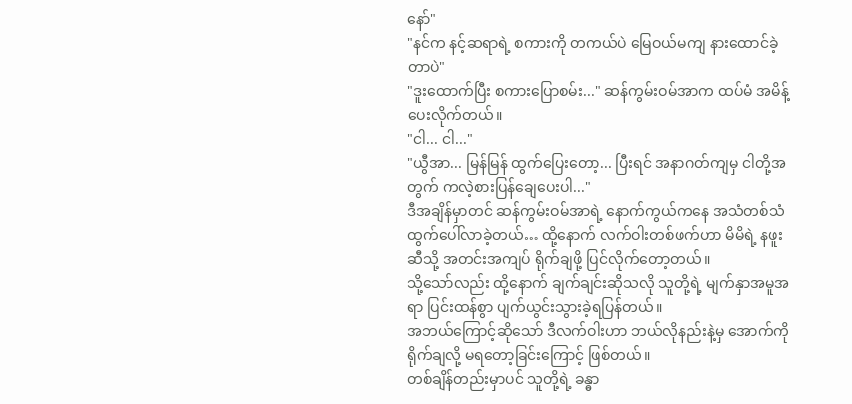နော်"
"နင်က နင့်ဆရာရဲ့ စကားကို တကယ်ပဲ မြေဝယ်မကျ နားထောင်ခဲ့တာပဲ"
"ဒူးထောက်ပြီး စကားပြောစမ်း..." ဆန်ကွမ်းဝမ်အာက ထပ်မံ အမိန့်ပေးလိုက်တယ်။
"ငါ... ငါ..."
"ယွီအာ... မြန်မြန် ထွက်ပြေးတော့... ပြီးရင် အနာဂတ်ကျမှ ငါတို့အတွက် ကလဲ့စားပြန်ချေပေးပါ..."
ဒီအချိန်မှာတင် ဆန်ကွမ်းဝမ်အာရဲ့ နောက်ကွယ်ကနေ အသံတစ်သံ ထွက်ပေါ်လာခဲ့တယ်… ထို့နောက် လက်ဝါးတစ်ဖက်ဟာ မိမိရဲ့ နဖူးဆီသို့ အတင်းအကျပ် ရိုက်ချဖို့ ပြင်လိုက်တော့တယ်။
သို့သော်လည်း ထို့နောက် ချက်ချင်းဆိုသလို သူတို့ရဲ့ မျက်နှာအမူအရာ ပြင်းထန်စွာ ပျက်ယွင်းသွားခဲ့ရပြန်တယ်။
အဘယ်ကြောင့်ဆိုသော် ဒီလက်ဝါးဟာ ဘယ်လိုနည်းနဲ့မှ အောက်ကို ရိုက်ချလို့ မရတော့ခြင်းကြောင့် ဖြစ်တယ်။
တစ်ချိန်တည်းမှာပင် သူတို့ရဲ့ ခန္ဓာ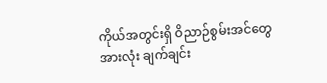ကိုယ်အတွင်းရှိ ဝိညာဉ်စွမ်းအင်တွေအားလုံး ချက်ချင်း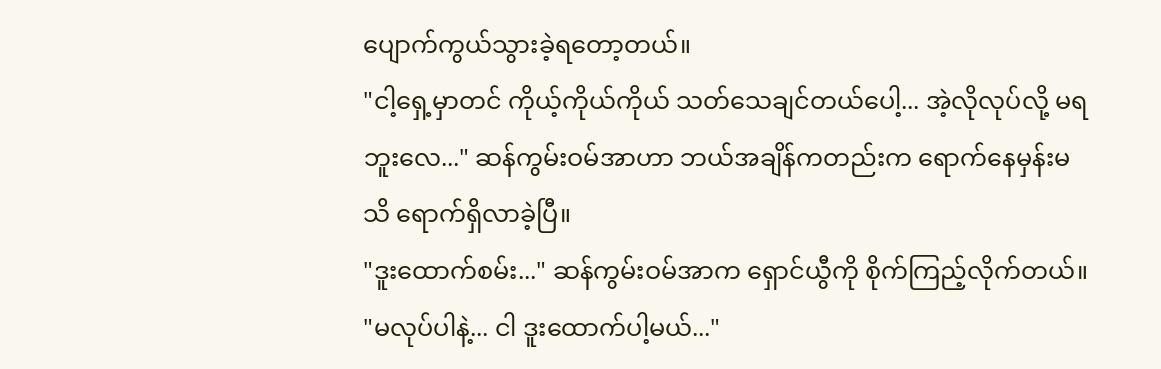ပျောက်ကွယ်သွားခဲ့ရတော့တယ်။
"ငါ့ရှေ့မှာတင် ကိုယ့်ကိုယ်ကိုယ် သတ်သေချင်တယ်ပေါ့... အဲ့လိုလုပ်လို့ မရဘူးလေ..." ဆန်ကွမ်းဝမ်အာဟာ ဘယ်အချိန်ကတည်းက ရောက်နေမှန်းမသိ ရောက်ရှိလာခဲ့ပြီ။
"ဒူးထောက်စမ်း..." ဆန်ကွမ်းဝမ်အာက ရှောင်ယွီကို စိုက်ကြည့်လိုက်တယ်။
"မလုပ်ပါနဲ့... ငါ ဒူးထောက်ပါ့မယ်..."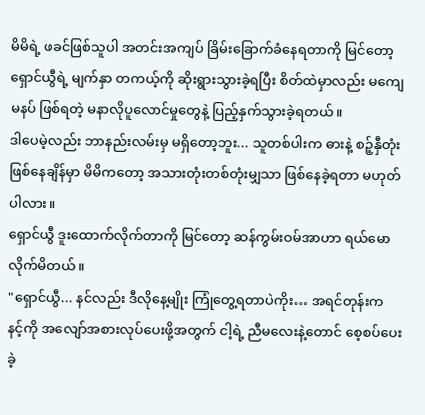မိမိရဲ့ ဖခင်ဖြစ်သူပါ အတင်းအကျပ် ခြိမ်းခြောက်ခံနေရတာကို မြင်တော့ ရှောင်ယွီရဲ့ မျက်နှာ တကယ့်ကို ဆိုးရွားသွားခဲ့ရပြီး စိတ်ထဲမှာလည်း မကျေမနပ် ဖြစ်ရတဲ့ မနာလိုပူလောင်မှုတွေနဲ့ ပြည့်နှက်သွားခဲ့ရတယ်။
ဒါပေမဲ့လည်း ဘာနည်းလမ်းမှ မရှိတော့ဘူး... သူတစ်ပါးက ဓားနဲ့ စဉ့်နှီတုံး ဖြစ်နေချိန်မှာ မိမိကတော့ အသားတုံးတစ်တုံးမျှသာ ဖြစ်နေခဲ့ရတာ မဟုတ်ပါလား။
ရှောင်ယွီ ဒူးထောက်လိုက်တာကို မြင်တော့ ဆန်ကွမ်းဝမ်အာဟာ ရယ်မောလိုက်မိတယ်။
"ရှောင်ယွီ... နင်လည်း ဒီလိုနေ့မျိုး ကြုံတွေ့ရတာပဲကိုး… အရင်တုန်းက နင့်ကို အလျော်အစားလုပ်ပေးဖို့အတွက် ငါ့ရဲ့ ညီမလေးနဲ့တောင် စေ့စပ်ပေးခဲ့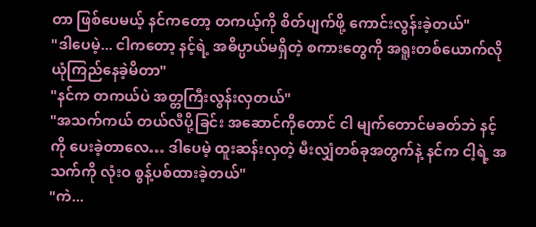တာ ဖြစ်ပေမယ့် နင်ကတော့ တကယ့်ကို စိတ်ပျက်ဖို့ ကောင်းလွန်းခဲ့တယ်"
"ဒါပေမဲ့... ငါကတော့ နင့်ရဲ့ အဓိပ္ပာယ်မရှိတဲ့ စကားတွေကို အရူးတစ်ယောက်လို ယုံကြည်နေခဲ့မိတာ"
"နင်က တကယ်ပဲ အတ္တကြီးလွန်းလှတယ်"
"အသက်ကယ် တယ်လီပို့ခြင်း အဆောင်ကိုတောင် ငါ မျက်တောင်မခတ်ဘဲ နင့်ကို ပေးခဲ့တာလေ… ဒါပေမဲ့ ထူးဆန်းလှတဲ့ မီးလျှံတစ်ခုအတွက်နဲ့ နင်က ငါ့ရဲ့ အသက်ကို လုံးဝ စွန့်ပစ်ထားခဲ့တယ်"
"ကဲ...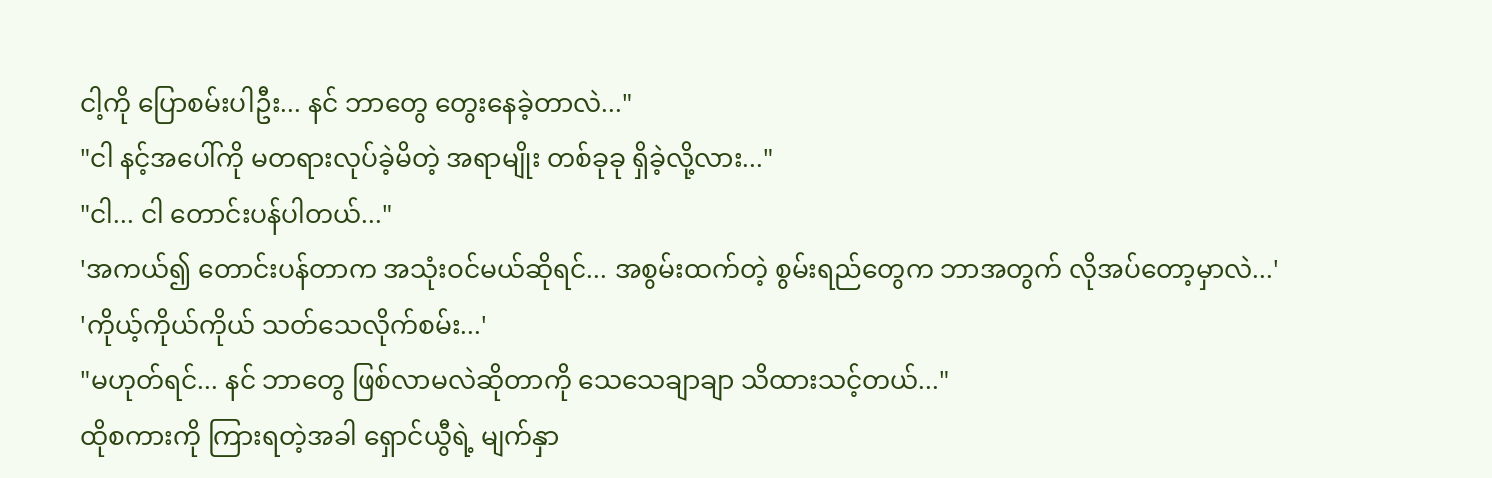ငါ့ကို ပြောစမ်းပါဦး... နင် ဘာတွေ တွေးနေခဲ့တာလဲ..."
"ငါ နင့်အပေါ်ကို မတရားလုပ်ခဲ့မိတဲ့ အရာမျိုး တစ်ခုခု ရှိခဲ့လို့လား..."
"ငါ... ငါ တောင်းပန်ပါတယ်..."
'အကယ်၍ တောင်းပန်တာက အသုံးဝင်မယ်ဆိုရင်... အစွမ်းထက်တဲ့ စွမ်းရည်တွေက ဘာအတွက် လိုအပ်တော့မှာလဲ...'
'ကိုယ့်ကိုယ်ကိုယ် သတ်သေလိုက်စမ်း...'
"မဟုတ်ရင်... နင် ဘာတွေ ဖြစ်လာမလဲဆိုတာကို သေသေချာချာ သိထားသင့်တယ်..."
ထိုစကားကို ကြားရတဲ့အခါ ရှောင်ယွီရဲ့ မျက်နှာ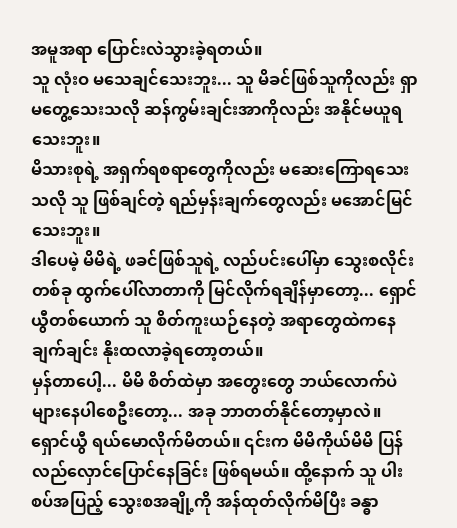အမူအရာ ပြောင်းလဲသွားခဲ့ရတယ်။
သူ လုံးဝ မသေချင်သေးဘူး... သူ မိခင်ဖြစ်သူကိုလည်း ရှာမတွေ့သေးသလို ဆန်ကွမ်းချင်းအာကိုလည်း အနိုင်မယူရသေးဘူး။
မိသားစုရဲ့ အရှက်ရစရာတွေကိုလည်း မဆေးကြောရသေးသလို သူ ဖြစ်ချင်တဲ့ ရည်မှန်းချက်တွေလည်း မအောင်မြင်သေးဘူး။
ဒါပေမဲ့ မိမိရဲ့ ဖခင်ဖြစ်သူရဲ့ လည်ပင်းပေါ်မှာ သွေးစလိုင်းတစ်ခု ထွက်ပေါ်လာတာကို မြင်လိုက်ရချိန်မှာတော့... ရှောင်ယွီတစ်ယောက် သူ စိတ်ကူးယဉ်နေတဲ့ အရာတွေထဲကနေ ချက်ချင်း နိုးထလာခဲ့ရတော့တယ်။
မှန်တာပေါ့... မိမိ စိတ်ထဲမှာ အတွေးတွေ ဘယ်လောက်ပဲ များနေပါစေဦးတော့... အခု ဘာတတ်နိုင်တော့မှာလဲ။
ရှောင်ယွီ ရယ်မောလိုက်မိတယ်။ ၎င်းက မိမိကိုယ်မိမိ ပြန်လည်လှောင်ပြောင်နေခြင်း ဖြစ်ရမယ်။ ထို့နောက် သူ ပါးစပ်အပြည့် သွေးစအချို့ကို အန်ထုတ်လိုက်မိပြီး ခန္ဓာ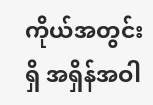ကိုယ်အတွင်းရှိ အရှိန်အဝါ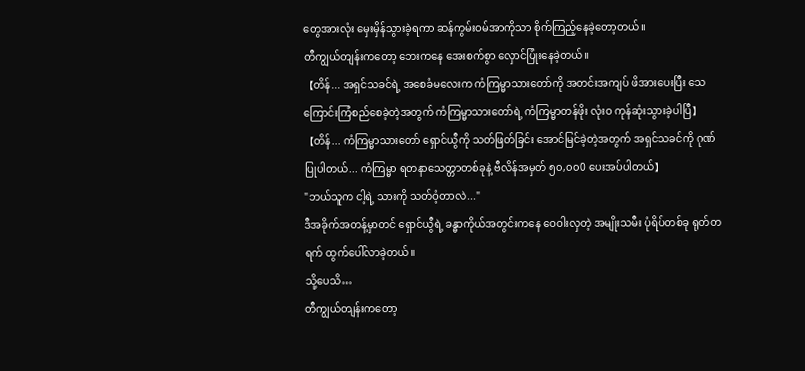တွေအားလုံး မှေးမှိန်သွားခဲ့ရကာ ဆန်ကွမ်းဝမ်အာကိုသာ စိုက်ကြည့်နေခဲ့တော့တယ်။
တီကျွယ်တျန်းကတော့ ဘေးကနေ အေးစက်စွာ လှောင်ပြုံးနေခဲ့တယ်။
【တိန်... အရှင်သခင်ရဲ့ အစေခံမလေးက ကံကြမ္မာသားတော်ကို အတင်းအကျပ် ဖိအားပေးပြီး သေကြောင်းကြံစည်စေခဲ့တဲ့အတွက် ကံကြမ္မာသားတော်ရဲ့ ကံကြမ္မာတန်ဖိုး လုံးဝ ကုန်ဆုံးသွားခဲ့ပါပြီ】
【တိန်... ကံကြမ္မာသားတော် ရှောင်ယွီကို သတ်ဖြတ်ခြင်း အောင်မြင်ခဲ့တဲ့အတွက် အရှင်သခင်ကို ဂုဏ်ပြုပါတယ်... ကံကြမ္မာ ရတနာသေတ္တာတစ်ခုနဲ့ ဗီလိန်အမှတ် ၅၀,၀၀0 ပေးအပ်ပါတယ်】
"ဘယ်သူက ငါ့ရဲ့ သားကို သတ်ဝံ့တာလဲ..."
ဒီအခိုက်အတန့်မှာတင် ရှောင်ယွီရဲ့ ခန္ဓာကိုယ်အတွင်းကနေ ဝေဝါးလှတဲ့ အမျိုးသမီး ပုံရိပ်တစ်ခု ရုတ်တရက် ထွက်ပေါ်လာခဲ့တယ်။
သို့ပေသိ…
တီကျွယ်တျန်းကတော့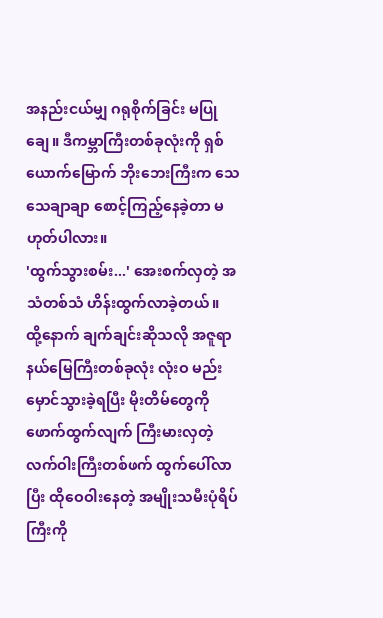အနည်းငယ်မျှ ဂရုစိုက်ခြင်း မပြုချေ။ ဒီကမ္ဘာကြီးတစ်ခုလုံးကို ရှစ်ယောက်မြောက် ဘိုးဘေးကြီးက သေသေချာချာ စောင့်ကြည့်နေခဲ့တာ မဟုတ်ပါလား။
'ထွက်သွားစမ်း...' အေးစက်လှတဲ့ အသံတစ်သံ ဟိန်းထွက်လာခဲ့တယ်။
ထို့နောက် ချက်ချင်းဆိုသလို အဇူရာနယ်မြေကြီးတစ်ခုလုံး လုံးဝ မည်းမှောင်သွားခဲ့ရပြီး မိုးတိမ်တွေကို ဖောက်ထွက်လျက် ကြီးမားလှတဲ့ လက်ဝါးကြီးတစ်ဖက် ထွက်ပေါ်လာပြီး ထိုဝေဝါးနေတဲ့ အမျိုးသမီးပုံရိပ်ကြီးကို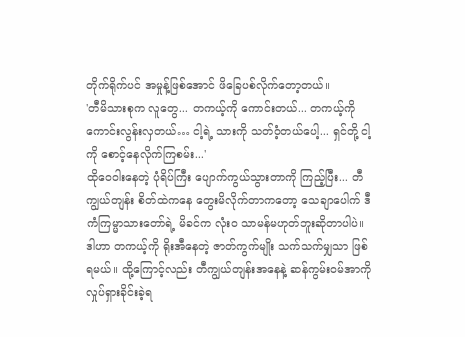တိုက်ရိုက်ပင် အမှုန့်ဖြစ်အောင် ဖိခြေပစ်လိုက်တော့တယ်။
'တီမိသားစုက လူတွေ... တကယ့်ကို ကောင်းတယ်... တကယ့်ကို ကောင်းလွန်းလှတယ်… ငါ့ရဲ့ သားကို သတ်ဝံ့တယ်ပေါ့... ရှင်တို့ ငါ့ကို စောင့်နေလိုက်ကြစမ်း...'
ထိုဝေဝါးနေတဲ့ ပုံရိပ်ကြီး ပျောက်ကွယ်သွားတာကို ကြည့်ပြီး... တီကျွယ်တျန်း စိတ်ထဲကနေ တွေးမိလိုက်တာကတော့ သေချာပေါက် ဒီကံကြမ္မာသားတော်ရဲ့ မိခင်က လုံးဝ သာမန်မဟုတ်ဘူးဆိုတာပါပဲ။
ဒါဟာ တကယ့်ကို ရိုးအီနေတဲ့ ဇာတ်ကွက်မျိုး သက်သက်မျှသာ ဖြစ်ရမယ်။ ထို့ကြောင့်လည်း တီကျွယ်တျန်းအနေနဲ့ ဆန်ကွမ်းဝမ်အာကို လှုပ်ရှားခိုင်းခဲ့ရ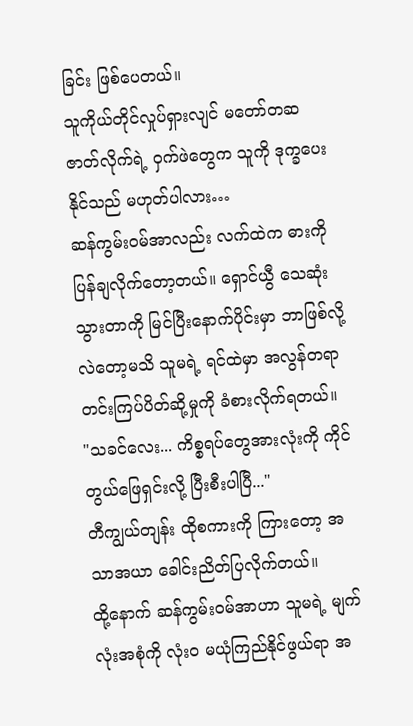ခြင်း ဖြစ်ပေတယ်။
သူကိုယ်တိုင်လှုပ်ရှားလျင် မတော်တဆ ဇာတ်လိုက်ရဲ့ ဝှက်ဖဲတွေက သူကို ဒုက္ခပေးနိုင်သည် မဟုတ်ပါလား…
ဆန်ကွမ်းဝမ်အာလည်း လက်ထဲက ဓားကို ပြန်ချလိုက်တော့တယ်။ ရှောင်ယွီ သေဆုံးသွားတာကို မြင်ပြီးနောက်ပိုင်းမှာ ဘာဖြစ်လို့လဲတော့မသိ သူမရဲ့ ရင်ထဲမှာ အလွန်တရာ တင်းကြပ်ပိတ်ဆို့မှုကို ခံစားလိုက်ရတယ်။
"သခင်လေး... ကိစ္စရပ်တွေအားလုံးကို ကိုင်တွယ်ဖြေရှင်းလို့ ပြီးစီးပါပြီ..."
တီကျွယ်တျန်း ထိုစကားကို ကြားတော့ အသာအယာ ခေါင်းညိတ်ပြလိုက်တယ်။
ထို့နောက် ဆန်ကွမ်းဝမ်အာဟာ သူမရဲ့ မျက်လုံးအစုံကို လုံးဝ မယုံကြည်နိုင်ဖွယ်ရာ အ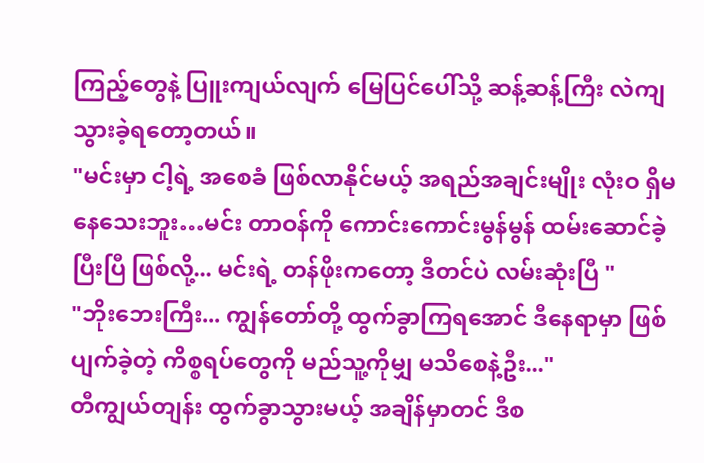ကြည့်တွေနဲ့ ပြူးကျယ်လျက် မြေပြင်ပေါ်သို့ ဆန့်ဆန့်ကြီး လဲကျသွားခဲ့ရတော့တယ်။
"မင်းမှာ ငါ့ရဲ့ အစေခံ ဖြစ်လာနိုင်မယ့် အရည်အချင်းမျိုး လုံးဝ ရှိမနေသေးဘူး…မင်း တာဝန်ကို ကောင်းကောင်းမွန်မွန် ထမ်းဆောင်ခဲ့ပြီးပြီ ဖြစ်လို့... မင်းရဲ့ တန်ဖိုးကတော့ ဒီတင်ပဲ လမ်းဆုံးပြီ "
"ဘိုးဘေးကြီး... ကျွန်တော်တို့ ထွက်ခွာကြရအောင် ဒီနေရာမှာ ဖြစ်ပျက်ခဲ့တဲ့ ကိစ္စရပ်တွေကို မည်သူ့ကိုမျှ မသိစေနဲ့ဦး..."
တီကျွယ်တျန်း ထွက်ခွာသွားမယ့် အချိန်မှာတင် ဒီစ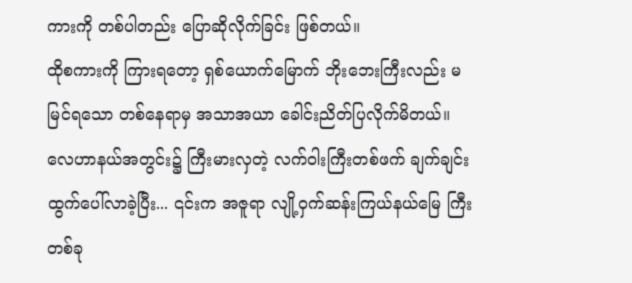ကားကို တစ်ပါတည်း ပြောဆိုလိုက်ခြင်း ဖြစ်တယ်။
ထိုစကားကို ကြားရတော့ ရှစ်ယောက်မြောက် ဘိုးဘေးကြီးလည်း မမြင်ရသော တစ်နေရာမှ အသာအယာ ခေါင်းညိတ်ပြလိုက်မိတယ်။
လေဟာနယ်အတွင်း၌ ကြီးမားလှတဲ့ လက်ဝါးကြီးတစ်ဖက် ချက်ချင်း ထွက်ပေါ်လာခဲ့ပြီး... ၎င်းက အဇူရာ လျို့ဝှက်ဆန်းကြယ်နယ်မြေ ကြီး တစ်ခု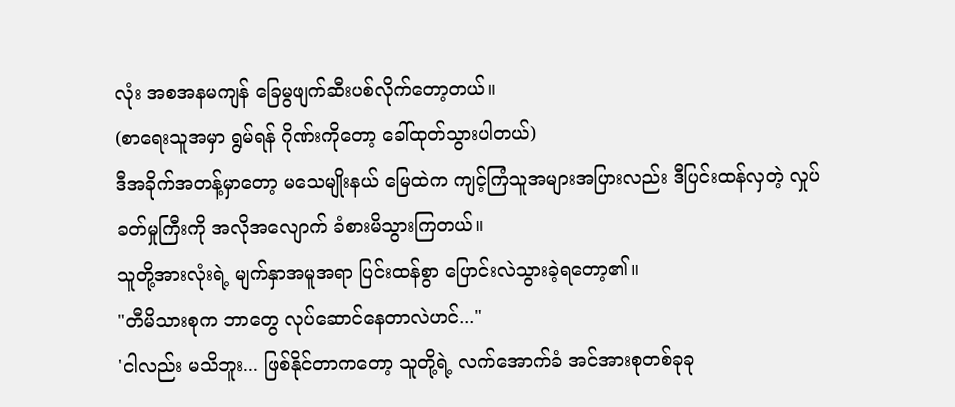လုံး အစအနမကျန် ခြေမွဖျက်ဆီးပစ်လိုက်တော့တယ်။
(စာရေးသူအမှာ ရွမ်ရန် ဂိုဏ်းကိုတော့ ခေါ်ထုတ်သွားပါတယ်)
ဒီအခိုက်အတန့်မှာတော့ မသေမျိုးနယ် မြေထဲက ကျင့်ကြံသူအများအပြားလည်း ဒီပြင်းထန်လှတဲ့ လှုပ်ခတ်မှုကြီးကို အလိုအလျောက် ခံစားမိသွားကြတယ်။
သူတို့အားလုံးရဲ့ မျက်နှာအမူအရာ ပြင်းထန်စွာ ပြောင်းလဲသွားခဲ့ရတော့၏။
"တီမိသားစုက ဘာတွေ လုပ်ဆောင်နေတာလဲဟင်..."
'ငါလည်း မသိဘူး... ဖြစ်နိုင်တာကတော့ သူတို့ရဲ့ လက်အောက်ခံ အင်အားစုတစ်ခုခု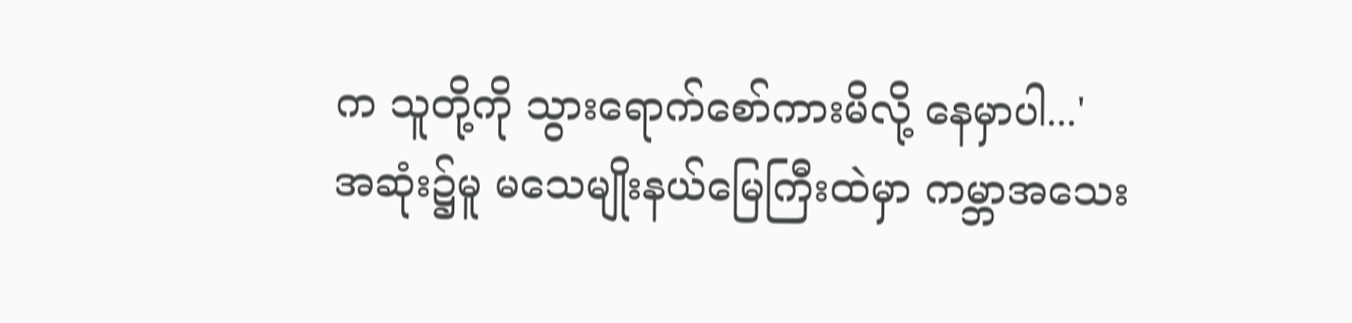က သူတို့ကို သွားရောက်စော်ကားမိလို့ နေမှာပါ...'
အဆုံး၌မူ မသေမျိုးနယ်မြေကြီးထဲမှာ ကမ္ဘာအသေး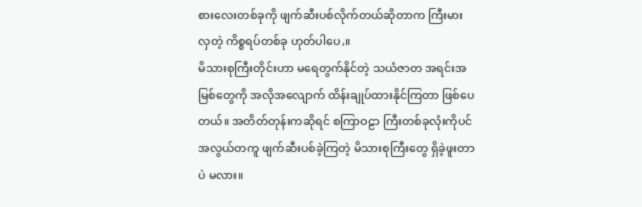စားလေးတစ်ခုကို ဖျက်ဆီးပစ်လိုက်တယ်ဆိုတာက ကြီးမားလှတဲ့ ကိစ္စရပ်တစ်ခု ဟုတ်ပါပေ,။
မိသားစုကြီးတိုင်းဟာ မရေတွက်နိုင်တဲ့ သယံဇာတ အရင်းအမြစ်တွေကို အလိုအလျောက် ထိန်းချုပ်ထားနိုင်ကြတာ ဖြစ်ပေတယ်။ အတိတ်တုန်းကဆိုရင် စကြာဝဠာ ကြီးတစ်ခုလုံးကိုပင် အလွယ်တကူ ဖျက်ဆီးပစ်ခဲ့ကြတဲ့ မိသားစုကြီးတွေ ရှိခဲ့ဖူးတာပဲ မလား။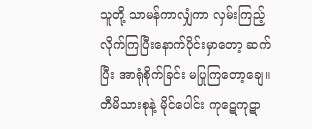သူတို့ သာမန်ကာလျှံကာ လှမ်းကြည့်လိုက်ကြပြီးနောက်ပိုင်းမှာတော့ ဆက်ပြီး အာရုံစိုက်ခြင်း မပြုကြတော့ချေ။
တီမိသားစုနဲ့ မိုင်ပေါင်း ကုဋေကုဋာ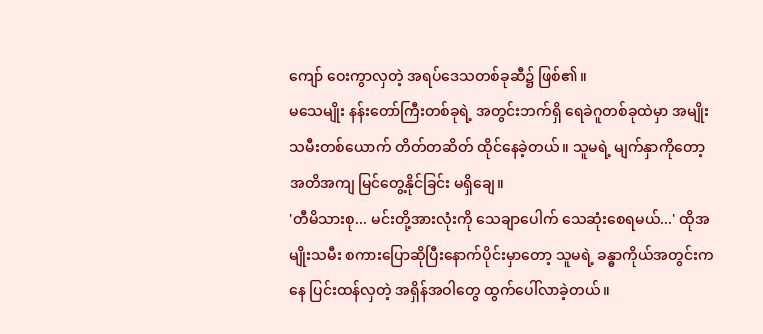ကျော် ဝေးကွာလှတဲ့ အရပ်ဒေသတစ်ခုဆီ၌ ဖြစ်၏။
မသေမျိုး နန်းတော်ကြီးတစ်ခုရဲ့ အတွင်းဘက်ရှိ ရေခဲဂူတစ်ခုထဲမှာ အမျိုးသမီးတစ်ယောက် တိတ်တဆိတ် ထိုင်နေခဲ့တယ်။ သူမရဲ့ မျက်နှာကိုတော့ အတိအကျ မြင်တွေ့နိုင်ခြင်း မရှိချေ။
'တီမိသားစု... မင်းတို့အားလုံးကို သေချာပေါက် သေဆုံးစေရမယ်...' ထိုအမျိုးသမီး စကားပြောဆိုပြီးနောက်ပိုင်းမှာတော့ သူမရဲ့ ခန္ဓာကိုယ်အတွင်းကနေ ပြင်းထန်လှတဲ့ အရှိန်အဝါတွေ ထွက်ပေါ်လာခဲ့တယ်။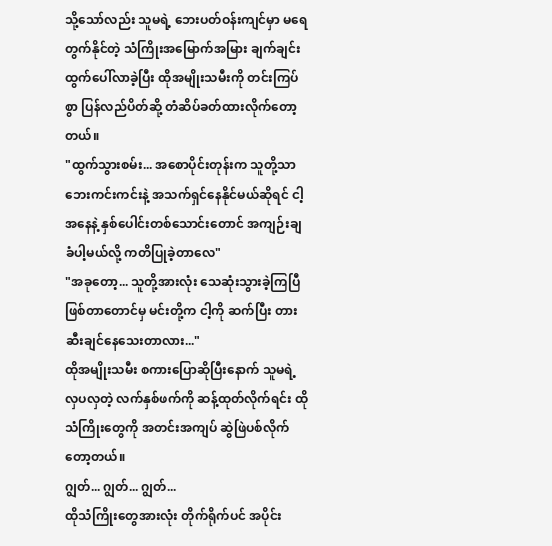သို့သော်လည်း သူမရဲ့ ဘေးပတ်ဝန်းကျင်မှာ မရေတွက်နိုင်တဲ့ သံကြိုးအမြောက်အမြား ချက်ချင်း ထွက်ပေါ်လာခဲ့ပြီး ထိုအမျိုးသမီးကို တင်းကြပ်စွာ ပြန်လည်ပိတ်ဆို့ တံဆိပ်ခတ်ထားလိုက်တော့တယ်။
"ထွက်သွားစမ်း... အစောပိုင်းတုန်းက သူတို့သာ ဘေးကင်းကင်းနဲ့ အသက်ရှင်နေနိုင်မယ်ဆိုရင် ငါ့အနေနဲ့ နှစ်ပေါင်းတစ်သောင်းတောင် အကျဉ်းချခံပါ့မယ်လို့ ကတိပြုခဲ့တာလေ"
"အခုတော့... သူတို့အားလုံး သေဆုံးသွားခဲ့ကြပြီ ဖြစ်တာတောင်မှ မင်းတို့က ငါ့ကို ဆက်ပြီး တားဆီးချင်နေသေးတာလား..."
ထိုအမျိုးသမီး စကားပြောဆိုပြီးနောက် သူမရဲ့ လှပလှတဲ့ လက်နှစ်ဖက်ကို ဆန့်ထုတ်လိုက်ရင်း ထိုသံကြိုးတွေကို အတင်းအကျပ် ဆွဲဖြဲပစ်လိုက်တော့တယ်။
ဂျွတ်... ဂျွတ်... ဂျွတ်...
ထိုသံကြိုးတွေအားလုံး တိုက်ရိုက်ပင် အပိုင်း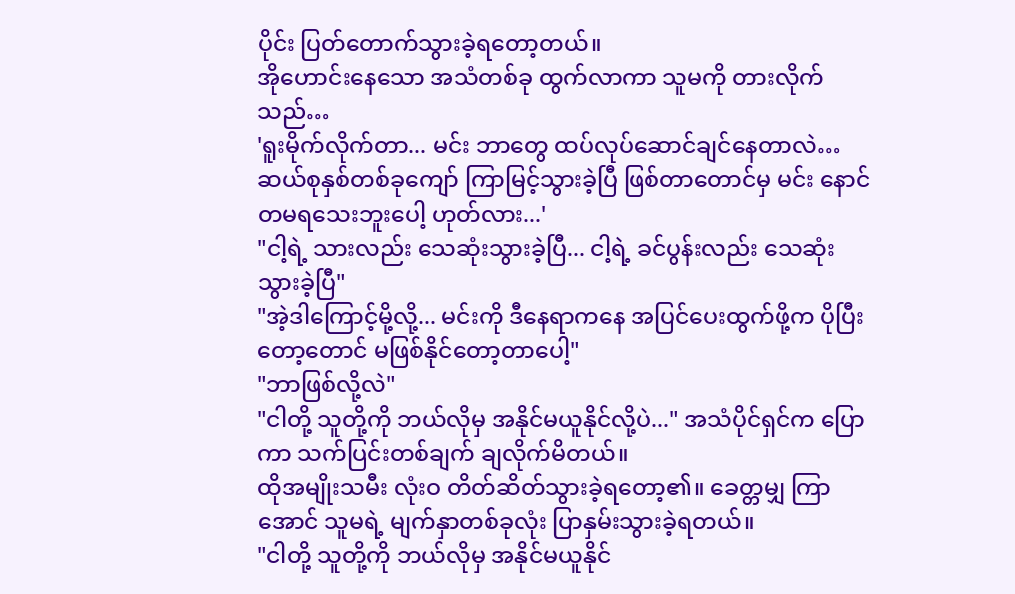ပိုင်း ပြတ်တောက်သွားခဲ့ရတော့တယ်။
အိုဟောင်းနေသော အသံတစ်ခု ထွက်လာကာ သူမကို တားလိုက်သည်…
'ရူးမိုက်လိုက်တာ... မင်း ဘာတွေ ထပ်လုပ်ဆောင်ချင်နေတာလဲ… ဆယ်စုနှစ်တစ်ခုကျော် ကြာမြင့်သွားခဲ့ပြီ ဖြစ်တာတောင်မှ မင်း နောင်တမရသေးဘူးပေါ့ ဟုတ်လား...'
"ငါ့ရဲ့ သားလည်း သေဆုံးသွားခဲ့ပြီ... ငါ့ရဲ့ ခင်ပွန်းလည်း သေဆုံးသွားခဲ့ပြီ"
"အဲ့ဒါကြောင့်မို့လို့... မင်းကို ဒီနေရာကနေ အပြင်ပေးထွက်ဖို့က ပိုပြီးတော့တောင် မဖြစ်နိုင်တော့တာပေါ့"
"ဘာဖြစ်လို့လဲ"
"ငါတို့ သူတို့ကို ဘယ်လိုမှ အနိုင်မယူနိုင်လို့ပဲ..." အသံပိုင်ရှင်က ပြောကာ သက်ပြင်းတစ်ချက် ချလိုက်မိတယ်။
ထိုအမျိုးသမီး လုံးဝ တိတ်ဆိတ်သွားခဲ့ရတော့၏။ ခေတ္တမျှ ကြာအောင် သူမရဲ့ မျက်နှာတစ်ခုလုံး ပြာနှမ်းသွားခဲ့ရတယ်။
"ငါတို့ သူတို့ကို ဘယ်လိုမှ အနိုင်မယူနိုင်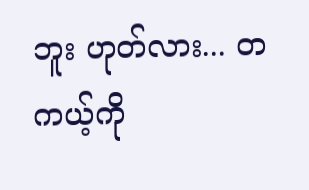ဘူး ဟုတ်လား... တကယ့်ကို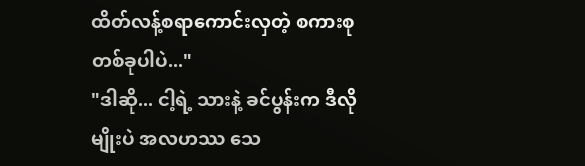ထိတ်လန့်စရာကောင်းလှတဲ့ စကားစုတစ်ခုပါပဲ..."
"ဒါဆို... ငါ့ရဲ့ သားနဲ့ ခင်ပွန်းက ဒီလိုမျိုးပဲ အလဟဿ သေ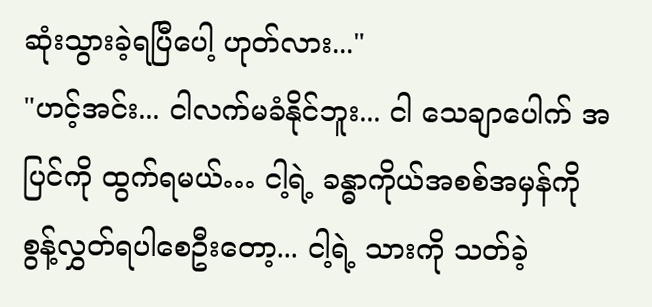ဆုံးသွားခဲ့ရပြီပေါ့ ဟုတ်လား..."
"ဟင့်အင်း... ငါလက်မခံနိုင်ဘူး... ငါ သေချာပေါက် အပြင်ကို ထွက်ရမယ်… ငါ့ရဲ့ ခန္ဓာကိုယ်အစစ်အမှန်ကို စွန့်လွှတ်ရပါစေဦးတော့... ငါ့ရဲ့ သားကို သတ်ခဲ့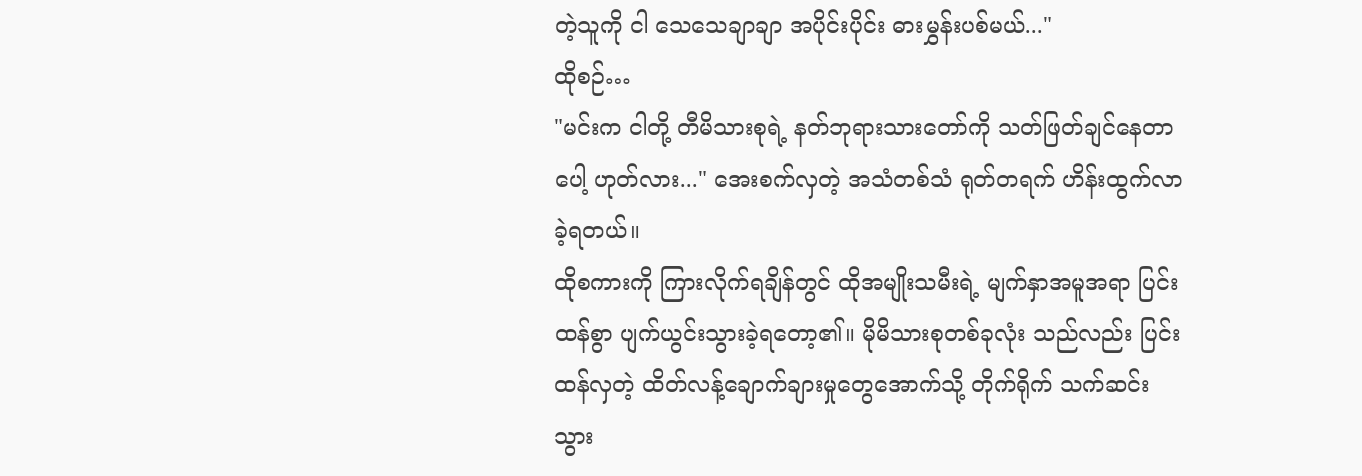တဲ့သူကို ငါ သေသေချာချာ အပိုင်းပိုင်း ဓားမွှန်းပစ်မယ်..."
ထိုစဉ်…
"မင်းက ငါတို့ တီမိသားစုရဲ့ နတ်ဘုရားသားတော်ကို သတ်ဖြတ်ချင်နေတာပေါ့ ဟုတ်လား..." အေးစက်လှတဲ့ အသံတစ်သံ ရုတ်တရက် ဟိန်းထွက်လာခဲ့ရတယ်။
ထိုစကားကို ကြားလိုက်ရချိန်တွင် ထိုအမျိုးသမီးရဲ့ မျက်နှာအမူအရာ ပြင်းထန်စွာ ပျက်ယွင်းသွားခဲ့ရတော့၏။ မိုမိသားစုတစ်ခုလုံး သည်လည်း ပြင်းထန်လှတဲ့ ထိတ်လန့်ချောက်ချားမှုတွေအောက်သို့ တိုက်ရိုက် သက်ဆင်းသွား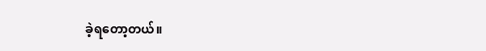ခဲ့ရတော့တယ်။